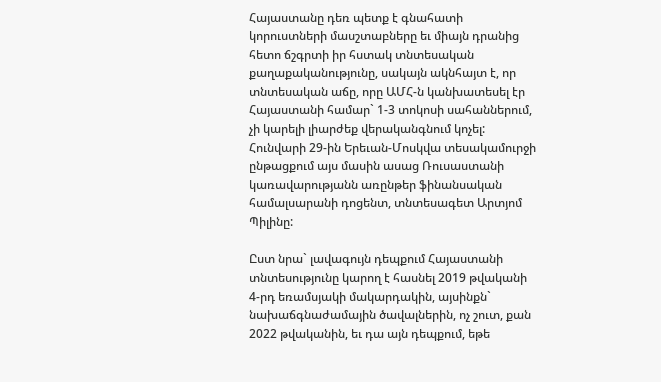Հայաստանը դեռ պետք է գնահատի կորուստների մասշտաբները եւ միայն դրանից հետո ճշգրտի իր հստակ տնտեսական քաղաքականությունը, սակայն ակնհայտ է, որ տնտեսական աճը, որը ԱՄՀ-ն կանխատեսել էր Հայաստանի համար` 1-3 տոկոսի սահաններում, չի կարելի լիարժեք վերականգնում կոչել: Հունվարի 29-ին Երեւան-Մոսկվա տեսակամուրջի ընթացքում այս մասին ասաց Ռուսաստանի կառավարությանն առընթեր ֆինանսական համալսարանի դոցենտ, տնտեսագետ Արտյոմ Պիլինը:

Ըստ նրա` լավագույն դեպքում Հայաստանի տնտեսությունը կարող է հասնել 2019 թվականի 4-րդ եռամսյակի մակարդակին, այսինքն` նախաճգնաժամային ծավալներին, ոչ շուտ, քան 2022 թվականին, եւ դա այն դեպքում, եթե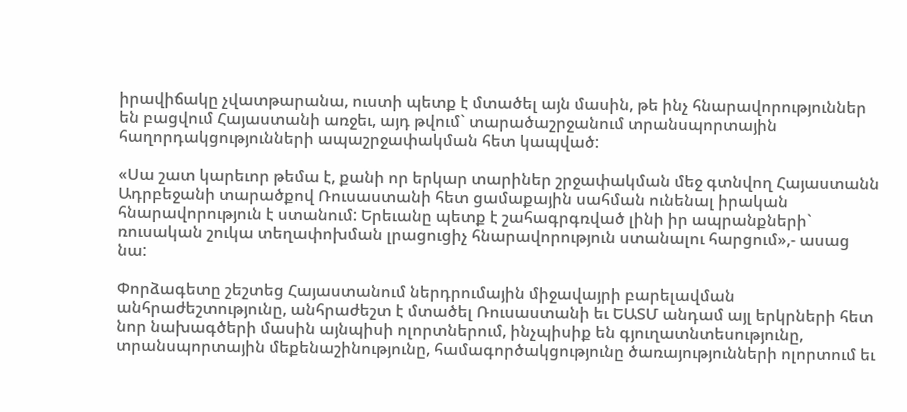իրավիճակը չվատթարանա, ուստի պետք է մտածել այն մասին, թե ինչ հնարավորություններ են բացվում Հայաստանի առջեւ, այդ թվում` տարածաշրջանում տրանսպորտային հաղորդակցությունների ապաշրջափակման հետ կապված:

«Սա շատ կարեւոր թեմա է, քանի որ երկար տարիներ շրջափակման մեջ գտնվող Հայաստանն Ադրբեջանի տարածքով Ռուսաստանի հետ ցամաքային սահման ունենալ իրական հնարավորություն է ստանում: Երեւանը պետք է շահագրգռված լինի իր ապրանքների` ռուսական շուկա տեղափոխման լրացուցիչ հնարավորություն ստանալու հարցում»,- ասաց նա:

Փորձագետը շեշտեց Հայաստանում ներդրումային միջավայրի բարելավման անհրաժեշտությունը, անհրաժեշտ է մտածել Ռուսաստանի եւ ԵԱՏՄ անդամ այլ երկրների հետ նոր նախագծերի մասին այնպիսի ոլորտներում, ինչպիսիք են գյուղատնտեսությունը, տրանսպորտային մեքենաշինությունը, համագործակցությունը ծառայությունների ոլորտում եւ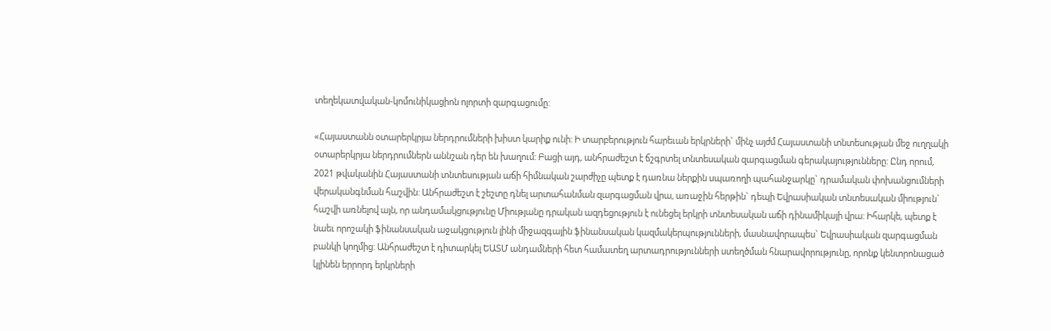տեղեկատվական-կոմունիկացիոն ոլորտի զարգացումը:

«Հայաստանն օտարերկրյա ներդրումների խիստ կարիք ունի: Ի տարբերություն հարեւան երկրների` մինչ այժմ Հայաստանի տնտեսության մեջ ուղղակի օտարերկրյա ներդրումներն աննշան դեր են խաղում: Բացի այդ, անհրաժեշտ է ճշգրտել տնտեսական զարգացման գերակայությունները: Ընդ որում, 2021 թվականին Հայաստանի տնտեսության աճի հիմնական շարժիչը պետք է դառնա ներքին սպառողի պահանջարկը` դրամական փոխանցումների վերականգնման հաշվին: Անհրաժեշտ է շեշտը դնել արտահանման զարգացման վրա, առաջին հերթին` դեպի Եվրասիական տնտեսական միություն` հաշվի առնելով այն, որ անդամակցությունը Միությանը դրական ազդեցություն է ունեցել երկրի տնտեսական աճի դինամիկայի վրա: Իհարկե, պետք է նաեւ որոշակի ֆինանսական աջակցություն լինի միջազգային ֆինանսական կազմակերպությունների, մասնավորապես` Եվրասիական զարգացման բանկի կողմից: Անհրաժեշտ է դիտարկել ԵԱՏՄ անդամների հետ համատեղ արտադրությունների ստեղծման հնարավորությունը, որոնք կենտրոնացած կլինեն երրորդ երկրների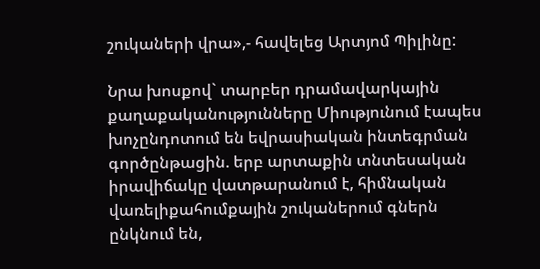շուկաների վրա»,- հավելեց Արտյոմ Պիլինը:

Նրա խոսքով` տարբեր դրամավարկային քաղաքականությունները Միությունում էապես խոչընդոտում են եվրասիական ինտեգրման գործընթացին. երբ արտաքին տնտեսական իրավիճակը վատթարանում է, հիմնական վառելիքահումքային շուկաներում գներն ընկնում են,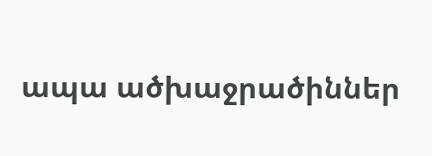ապա ածխաջրածիններ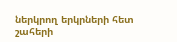ներկրող երկրների հետ շահերի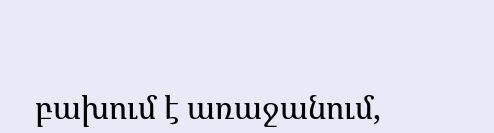բախում է առաջանում,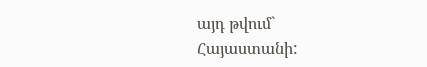այդ թվում` Հայաստանի: